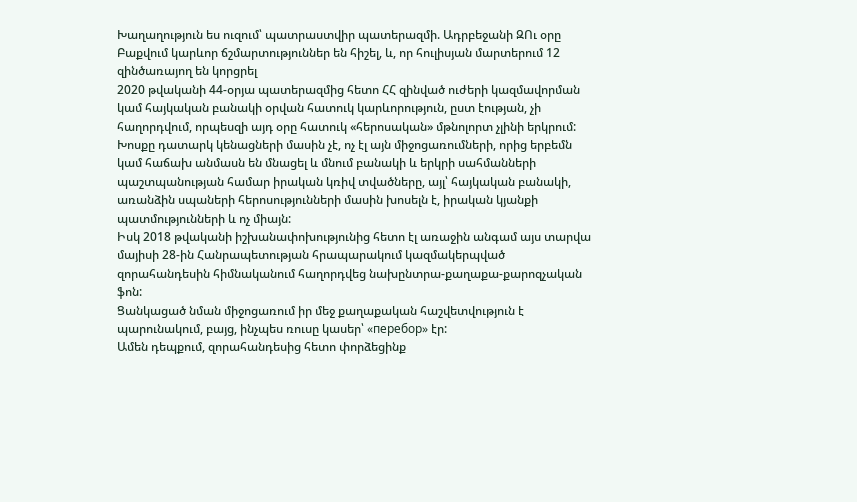Խաղաղություն ես ուզում՝ պատրաստվիր պատերազմի. Ադրբեջանի ԶՈւ օրը Բաքվում կարևոր ճշմարտություններ են հիշել, և, որ հուլիսյան մարտերում 12 զինծառայող են կորցրել
2020 թվականի 44-օրյա պատերազմից հետո ՀՀ զինված ուժերի կազմավորման կամ հայկական բանակի օրվան հատուկ կարևորություն, ըստ էության, չի հաղորդվում, որպեսզի այդ օրը հատուկ «հերոսական» մթնոլորտ չլինի երկրում:
Խոսքը դատարկ կենացների մասին չէ, ոչ էլ այն միջոցառումների, որից երբեմն կամ հաճախ անմասն են մնացել և մնում բանակի և երկրի սահմանների պաշտպանության համար իրական կռիվ տվածները, այլ՝ հայկական բանակի, առանձին սպաների հերոսությունների մասին խոսելն է, իրական կյանքի պատմությունների և ոչ միայն:
Իսկ 2018 թվականի իշխանափոխությունից հետո էլ առաջին անգամ այս տարվա մայիսի 28-ին Հանրապետության հրապարակում կազմակերպված զորահանդեսին հիմնականում հաղորդվեց նախընտրա-քաղաքա-քարոզչական ֆոն:
Ցանկացած նման միջոցառում իր մեջ քաղաքական հաշվետվություն է պարունակում, բայց, ինչպես ռուսը կասեր՝ «перебор» էր:
Ամեն դեպքում, զորահանդեսից հետո փորձեցինք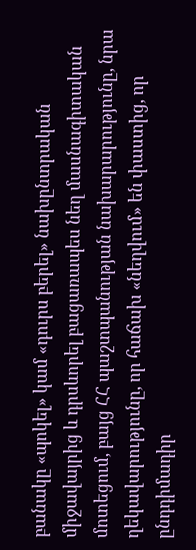բանակը «պոկել» կամ «դուրս բերել» նախընտրական միջավայրից և դրսևորել բացառապես նեղ մասնագիտական մոտեցում, բայց ՀՀ պաշտպանության նախարարությունը, նրա ղեկավարությունը, որ հաճախ «նեղվում» են փաստից, որ ընդդիմադիր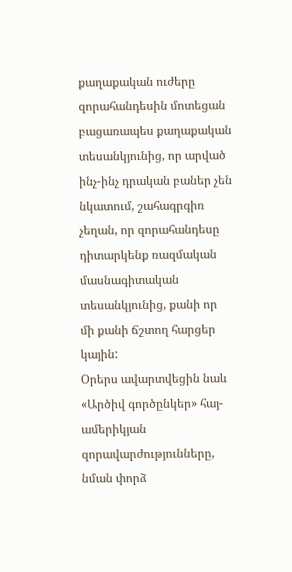քաղաքական ուժերը զորահանդեսին մոտեցան բացառապես քաղաքական տեսանկյունից, որ արված ինչ-ինչ դրական բաներ չեն նկատում, շահագրգիռ չեղան, որ զորահանդեսը դիտարկենք ռազմական մասնագիտական տեսանկյունից, քանի որ մի քանի ճշտող հարցեր կային:
Օրերս ավարտվեցին նաև «Արծիվ գործընկեր» հայ-ամերիկյան զորավարժությունները, նման փորձ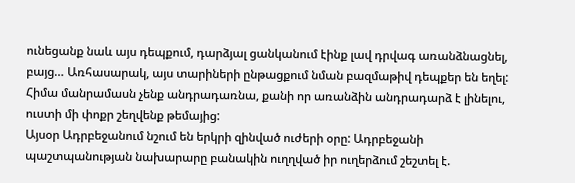ունեցանք նաև այս դեպքում, դարձյալ ցանկանում էինք լավ դրվագ առանձնացնել, բայց… Առհասարակ, այս տարիների ընթացքում նման բազմաթիվ դեպքեր են եղել: Հիմա մանրամասն չենք անդրադառնա, քանի որ առանձին անդրադարձ է լինելու, ուստի մի փոքր շեղվենք թեմայից:
Այսօր Ադրբեջանում նշում են երկրի զինված ուժերի օրը: Ադրբեջանի պաշտպանության նախարարը բանակին ուղղված իր ուղերձում շեշտել է.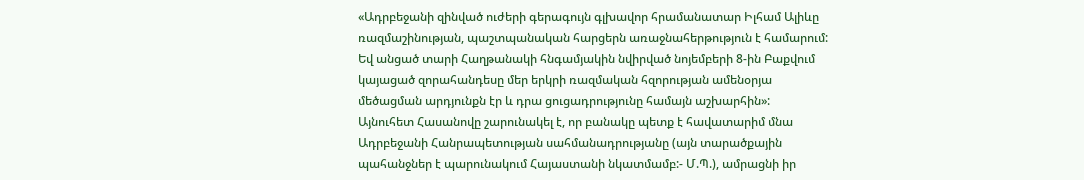«Ադրբեջանի զինված ուժերի գերագույն գլխավոր հրամանատար Իլհամ Ալիևը ռազմաշինության, պաշտպանական հարցերն առաջնահերթություն է համարում: Եվ անցած տարի Հաղթանակի հնգամյակին նվիրված նոյեմբերի 8-ին Բաքվում կայացած զորահանդեսը մեր երկրի ռազմական հզորության ամենօրյա մեծացման արդյունքն էր և դրա ցուցադրությունը համայն աշխարհին»:
Այնուհետ Հասանովը շարունակել է, որ բանակը պետք է հավատարիմ մնա Ադրբեջանի Հանրապետության սահմանադրությանը (այն տարածքային պահանջներ է պարունակում Հայաստանի նկատմամբ:- Մ.Պ.), ամրացնի իր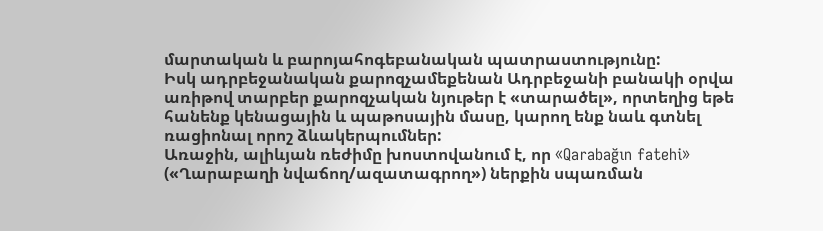մարտական և բարոյահոգեբանական պատրաստությունը:
Իսկ ադրբեջանական քարոզչամեքենան Ադրբեջանի բանակի օրվա առիթով տարբեր քարոզչական նյութեր է «տարածել», որտեղից եթե հանենք կենացային և պաթոսային մասը, կարող ենք նաև գտնել ռացիոնալ որոշ ձևակերպումներ:
Առաջին, ալիևյան ռեժիմը խոստովանում է, որ «Qarabağın fatehi» («Ղարաբաղի նվաճող/ազատագրող») ներքին սպառման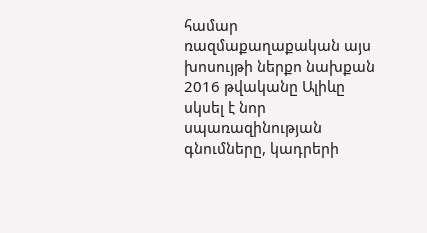համար ռազմաքաղաքական այս խոսույթի ներքո նախքան 2016 թվականը Ալիևը սկսել է նոր սպառազինության գնումները, կադրերի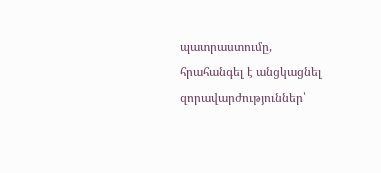պատրաստումը, հրահանգել է անցկացնել զորավարժություններ՝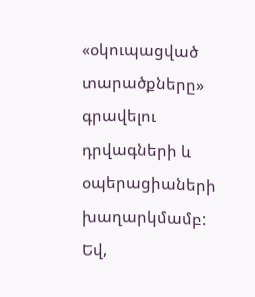«օկուպացված տարածքները» գրավելու դրվագների և օպերացիաների խաղարկմամբ: Եվ,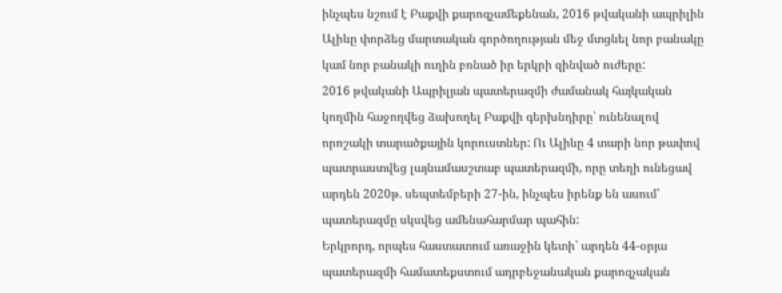ինչպես նշում է Բաքվի քարոզչամեքենան, 2016 թվականի ապրիլին Ալիևը փորձեց մարտական գործողության մեջ մտցնել նոր բանակը կամ նոր բանակի ուղին բռնած իր երկրի զինված ուժերը:
2016 թվականի Ապրիլյան պատերազմի ժամանակ հայկական կողմին հաջողվեց ձախողել Բաքվի գերխնդիրը՝ ունենալով որոշակի տարածքային կորուստներ: Ու Ալիևը 4 տարի նոր թափով պատրաստվեց լայնամասշտաբ պատերազմի, որը տեղի ունեցավ արդեն 2020թ. սեպտեմբերի 27-ին, ինչպես իրենք են ասում՝ պատերազմը սկսվեց ամենահարմար պահին:
Երկրորդ, որպես հաստատում առաջին կետի՝ արդեն 44-օրյա պատերազմի համատեքստում ադրբեջանական քարոզչական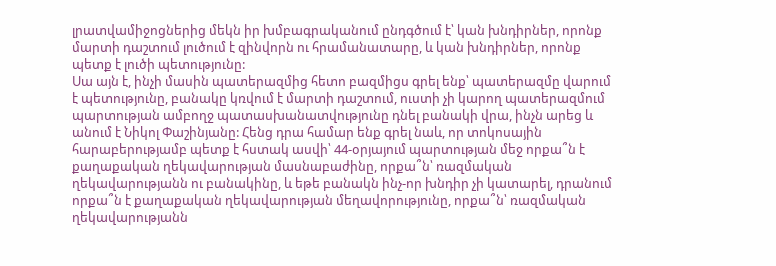լրատվամիջոցներից մեկն իր խմբագրականում ընդգծում է՝ կան խնդիրներ, որոնք մարտի դաշտում լուծում է զինվորն ու հրամանատարը, և կան խնդիրներ, որոնք պետք է լուծի պետությունը:
Սա այն է, ինչի մասին պատերազմից հետո բազմիցս գրել ենք՝ պատերազմը վարում է պետությունը, բանակը կռվում է մարտի դաշտում, ուստի չի կարող պատերազմում պարտության ամբողջ պատասխանատվությունը դնել բանակի վրա, ինչն արեց և անում է Նիկոլ Փաշինյանը: Հենց դրա համար ենք գրել նաև, որ տոկոսային հարաբերությամբ պետք է հստակ ասվի՝ 44-օրյայում պարտության մեջ որքա՞ն է քաղաքական ղեկավարության մասնաբաժինը, որքա՞ն՝ ռազմական ղեկավարությանն ու բանակինը, և եթե բանակն ինչ-որ խնդիր չի կատարել, դրանում որքա՞ն է քաղաքական ղեկավարության մեղավորությունը, որքա՞ն՝ ռազմական ղեկավարությանն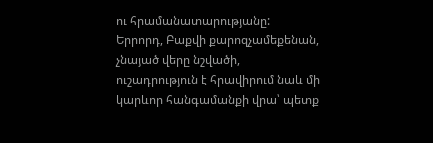ու հրամանատարությանը:
Երրորդ, Բաքվի քարոզչամեքենան, չնայած վերը նշվածի, ուշադրություն է հրավիրում նաև մի կարևոր հանգամանքի վրա՝ պետք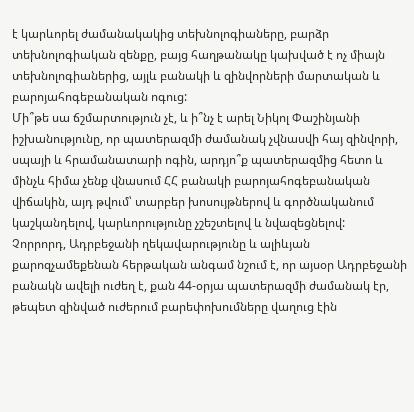է կարևորել ժամանակակից տեխնոլոգիաները, բարձր տեխնոլոգիական զենքը, բայց հաղթանակը կախված է ոչ միայն տեխնոլոգիաներից, այլև բանակի և զինվորների մարտական և բարոյահոգեբանական ոգուց:
Մի՞թե սա ճշմարտություն չէ, և ի՞նչ է արել Նիկոլ Փաշինյանի իշխանությունը, որ պատերազմի ժամանակ չվնասվի հայ զինվորի, սպայի և հրամանատարի ոգին, արդյո՞ք պատերազմից հետո և մինչև հիմա չենք վնասում ՀՀ բանակի բարոյահոգեբանական վիճակին, այդ թվում՝ տարբեր խոսույթներով և գործնականում կաշկանդելով, կարևորությունը չշեշտելով և նվազեցնելով:
Չորրորդ, Ադրբեջանի ղեկավարությունը և ալիևյան քարոզչամեքենան հերթական անգամ նշում է, որ այսօր Ադրբեջանի բանակն ավելի ուժեղ է, քան 44-օրյա պատերազմի ժամանակ էր, թեպետ զինված ուժերում բարեփոխումները վաղուց էին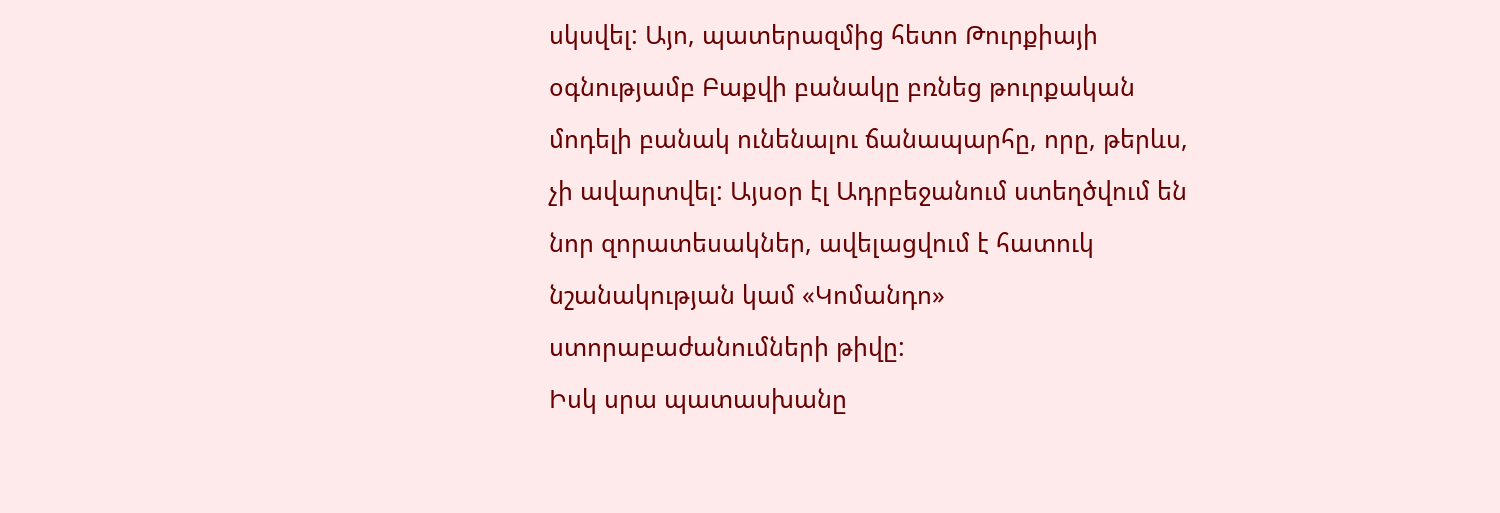սկսվել: Այո, պատերազմից հետո Թուրքիայի օգնությամբ Բաքվի բանակը բռնեց թուրքական մոդելի բանակ ունենալու ճանապարհը, որը, թերևս, չի ավարտվել: Այսօր էլ Ադրբեջանում ստեղծվում են նոր զորատեսակներ, ավելացվում է հատուկ նշանակության կամ «Կոմանդո» ստորաբաժանումների թիվը:
Իսկ սրա պատասխանը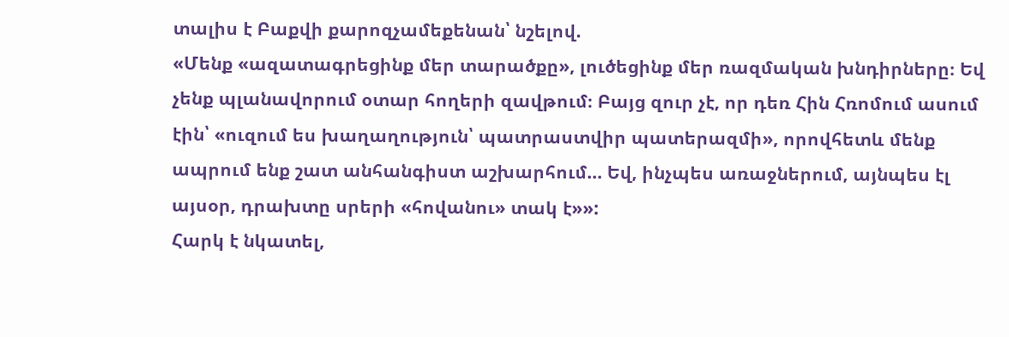տալիս է Բաքվի քարոզչամեքենան՝ նշելով.
«Մենք «ազատագրեցինք մեր տարածքը», լուծեցինք մեր ռազմական խնդիրները։ Եվ չենք պլանավորում օտար հողերի զավթում։ Բայց զուր չէ, որ դեռ Հին Հռոմում ասում էին՝ «ուզում ես խաղաղություն՝ պատրաստվիր պատերազմի», որովհետև մենք ապրում ենք շատ անհանգիստ աշխարհում… Եվ, ինչպես առաջներում, այնպես էլ այսօր, դրախտը սրերի «հովանու» տակ է»»:
Հարկ է նկատել,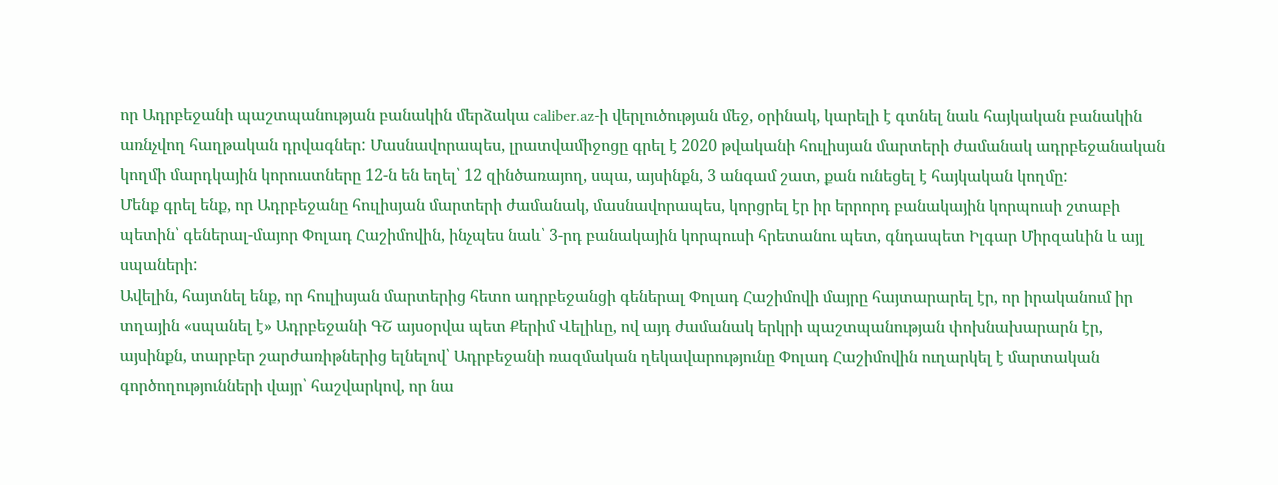որ Ադրբեջանի պաշտպանության բանակին մերձակա caliber.az-ի վերլուծության մեջ, օրինակ, կարելի է գտնել նաև հայկական բանակին առնչվող հաղթական դրվագներ: Մասնավորապես, լրատվամիջոցը գրել է 2020 թվականի հուլիսյան մարտերի ժամանակ ադրբեջանական կողմի մարդկային կորուստները 12-ն են եղել՝ 12 զինծառայող, սպա, այսինքն, 3 անգամ շատ, քան ունեցել է հայկական կողմը:
Մենք գրել ենք, որ Ադրբեջանը հուլիսյան մարտերի ժամանակ, մասնավորապես, կորցրել էր իր երրորդ բանակային կորպուսի շտաբի պետին՝ գեներալ-մայոր Փոլադ Հաշիմովին, ինչպես նաև՝ 3-րդ բանակային կորպուսի հրետանու պետ, գնդապետ Իլգար Միրզաևին և այլ սպաների:
Ավելին, հայտնել ենք, որ հուլիսյան մարտերից հետո ադրբեջանցի գեներալ Փոլադ Հաշիմովի մայրը հայտարարել էր, որ իրականում իր տղային «սպանել է» Ադրբեջանի ԳՇ այսօրվա պետ Քերիմ Վելիևը, ով այդ ժամանակ երկրի պաշտպանության փոխնախարարն էր, այսինքն, տարբեր շարժառիթներից ելնելով՝ Ադրբեջանի ռազմական ղեկավարությունը Փոլադ Հաշիմովին ուղարկել է մարտական գործողությունների վայր՝ հաշվարկով, որ նա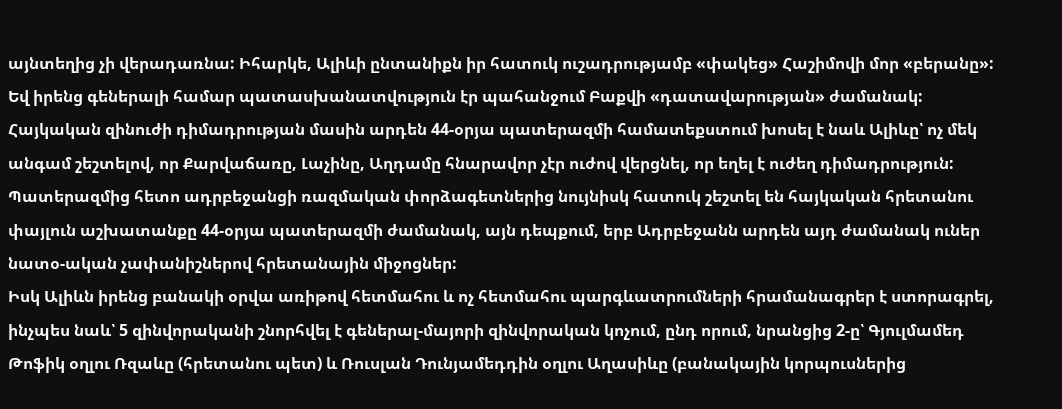այնտեղից չի վերադառնա: Իհարկե, Ալիևի ընտանիքն իր հատուկ ուշադրությամբ «փակեց» Հաշիմովի մոր «բերանը»: Եվ իրենց գեներալի համար պատասխանատվություն էր պահանջում Բաքվի «դատավարության» ժամանակ:
Հայկական զինուժի դիմադրության մասին արդեն 44-օրյա պատերազմի համատեքստում խոսել է նաև Ալիևը՝ ոչ մեկ անգամ շեշտելով, որ Քարվաճառը, Լաչինը, Աղդամը հնարավոր չէր ուժով վերցնել, որ եղել է ուժեղ դիմադրություն:
Պատերազմից հետո ադրբեջանցի ռազմական փորձագետներից նույնիսկ հատուկ շեշտել են հայկական հրետանու փայլուն աշխատանքը 44-օրյա պատերազմի ժամանակ, այն դեպքում, երբ Ադրբեջանն արդեն այդ ժամանակ ուներ նատօ-ական չափանիշներով հրետանային միջոցներ:
Իսկ Ալիևն իրենց բանակի օրվա առիթով հետմահու և ոչ հետմահու պարգևատրումների հրամանագրեր է ստորագրել, ինչպես նաև՝ 5 զինվորականի շնորհվել է գեներալ-մայորի զինվորական կոչում, ընդ որում, նրանցից 2-ը՝ Գյուլմամեդ Թոֆիկ օղլու Ռզաևը (հրետանու պետ) և Ռուսլան Դունյամեդդին օղլու Աղասիևը (բանակային կորպուսներից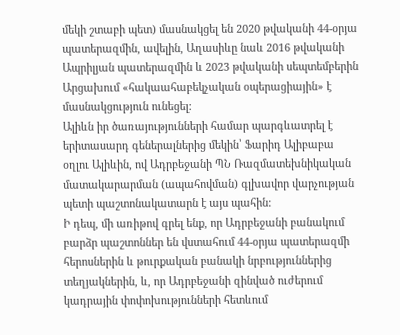մեկի շտաբի պետ) մասնակցել են 2020 թվականի 44-օրյա պատերազմին, ավելին, Աղասիևը նաև 2016 թվականի Ապրիլյան պատերազմին և 2023 թվականի սեպտեմբերին Արցախում «հակաահաբեկչական օպերացիային» է մասնակցություն ունեցել:
Ալիևն իր ծառայությունների համար պարգևատրել է երիտասարդ գեներալներից մեկին՝ Ֆարիդ Ալիբաբա օղլու Ալիևին, ով Ադրբեջանի ՊՆ Ռազմատեխնիկական մատակարարման (ապահովման) գլխավոր վարչության պետի պաշտոնակատարն է այս պահին:
Ի դեպ, մի առիթով գրել ենք, որ Ադրբեջանի բանակում բարձր պաշտոններ են վստահում 44-օրյա պատերազմի հերոսներին և թուրքական բանակի նրբություններից տեղյակներին, և, որ Ադրբեջանի զինված ուժերում կադրային փոփոխությունների հետևում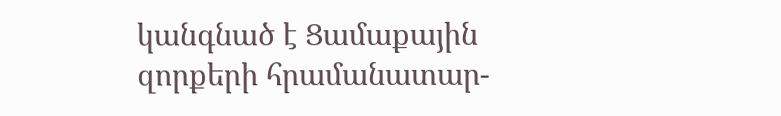կանգնած է Ցամաքային զորքերի հրամանատար-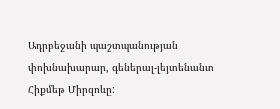Ադրբեջանի պաշտպանության փոխնախարար, գեներալ-լեյտենանտ Հիքմեթ Միրզոևը: